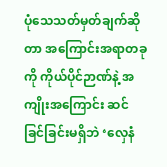ပုံသေသတ်မှတ်ချက်ဆိုတာ အကြောင်းအရာတခုကို ကိုယ်ပိုင်ဉာဏ်နဲ့ အကျိုးအကြောင်း ဆင်ခြင်ခြင်းမရှိဘဲ ‘လှေနံ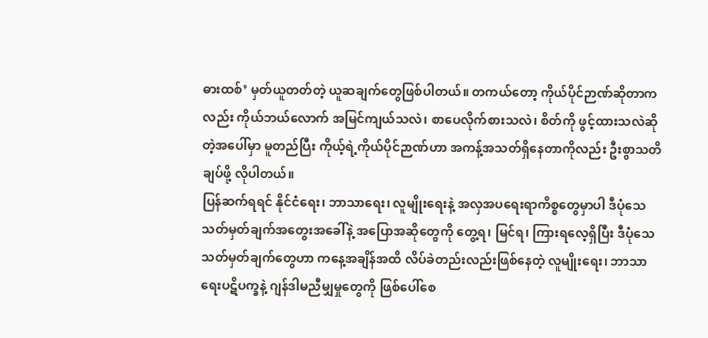ဓားထစ်’ မှတ်ယူတတ်တဲ့ ယူဆချက်တွေဖြစ်ပါတယ်။ တကယ်တော့ ကိုယ်ပိုင်ဉာဏ်ဆိုတာကလည်း ကိုယ်ဘယ်လောက် အမြင်ကျယ်သလဲ၊ စာပေလိုက်စားသလဲ၊ စိတ်ကို ဖွင့်ထားသလဲဆိုတဲ့အပေါ်မှာ မူတည်ပြီး ကိုယ့်ရဲ့ကိုယ်ပိုင်ဉာဏ်ဟာ အကန့်အသတ်ရှိနေတာကိုလည်း ဦးစွာသတိချပ်ဖို့ လိုပါတယ်။
ပြန်ဆက်ရရင် နိုင်ငံရေး၊ ဘာသာရေး၊ လူမျိုးရေးနဲ့ အလှအပရေးရာကိစ္စတွေမှာပါ ဒီပုံသေသတ်မှတ်ချက်အတွေးအခေါ်နဲ့ အပြောအဆိုတွေကို တွေ့ရ၊ မြင်ရ၊ ကြားရလေ့ရှိပြီး ဒီပုံသေသတ်မှတ်ချက်တွေဟာ ကနေ့အချိန်အထိ လိပ်ခဲတည်းလည်းဖြစ်နေတဲ့ လူမျိုးရေး၊ ဘာသာရေးပဋိပက္ခနဲ့ ဂျန်ဒါမညီမျှမှုတွေကို ဖြစ်ပေါ်စေ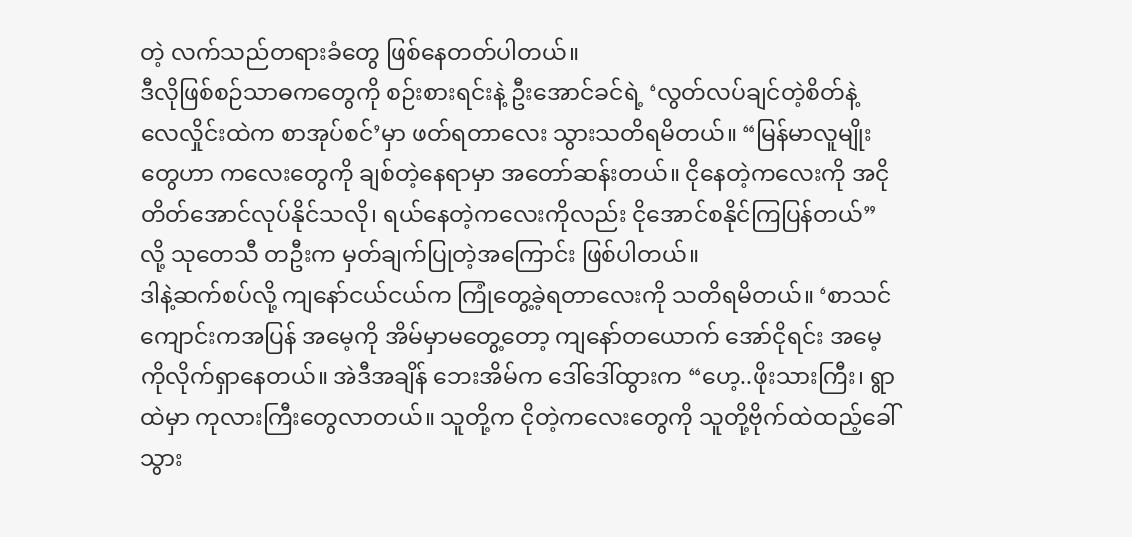တဲ့ လက်သည်တရားခံတွေ ဖြစ်နေတတ်ပါတယ်။
ဒီလိုဖြစ်စဉ်သာဓကတွေကို စဉ်းစားရင်းနဲ့ ဦးအောင်ခင်ရဲ့ ‘လွတ်လပ်ချင်တဲ့စိတ်နဲ့ လေလှိုင်းထဲက စာအုပ်စင်’မှာ ဖတ်ရတာလေး သွားသတိရမိတယ်။ “မြန်မာလူမျိုးတွေဟာ ကလေးတွေကို ချစ်တဲ့နေရာမှာ အတော်ဆန်းတယ်။ ငိုနေတဲ့ကလေးကို အငိုတိတ်အောင်လုပ်နိုင်သလို၊ ရယ်နေတဲ့ကလေးကိုလည်း ငိုအောင်စနိုင်ကြပြန်တယ်”လို့ သုတေသီ တဦးက မှတ်ချက်ပြုတဲ့အကြောင်း ဖြစ်ပါတယ်။
ဒါနဲ့ဆက်စပ်လို့ ကျနော်ငယ်ငယ်က ကြုံတွေ့ခဲ့ရတာလေးကို သတိရမိတယ်။ ‘စာသင်ကျောင်းကအပြန် အမေ့ကို အိမ်မှာမတွေ့တော့ ကျနော်တယောက် အော်ငိုရင်း အမေ့ကိုလိုက်ရှာနေတယ်။ အဲဒီအချိန် ဘေးအိမ်က ဒေါ်ဒေါ်ထွားက “ဟေ့..ဖိုးသားကြီး၊ ရွာထဲမှာ ကုလားကြီးတွေလာတယ်။ သူတို့က ငိုတဲ့ကလေးတွေကို သူတို့ဗိုက်ထဲထည့်ခေါ်သွား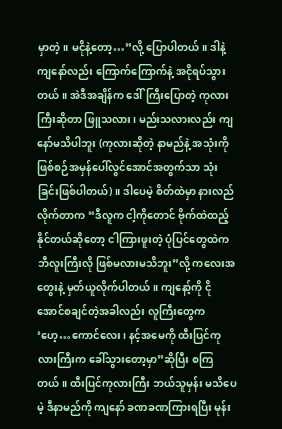မှာတဲ့။ မငိုနဲ့တော့…”လို့ ပြောပါတယ်။ ဒါနဲ့ ကျနော်လည်း ကြောက်ကြောက်နဲ့ အငိုရပ်သွားတယ်။ အဲဒီအချိန်က ဒေါ်ကြီးပြောတဲ့ ကုလားကြီးဆိုတာ ဖြူသလား၊ မည်းသလားလည်း ကျနော်မသိပါဘူး (ကုလားဆိုတဲ့ နာမည်နဲ့ အသုံးကို ဖြစ်စဉ်အမှန်ပေါ်လွင်အောင်အတွက်သာ သုံးခြင်းဖြစ်ပါတယ်)။ ဒါပေမဲ့ စိတ်ထဲမှာ နားလည်လိုက်တာက “ဒီလူက ငါ့ကိုတောင် ဗိုက်ထဲထည့်နိုင်တယ်ဆိုတော့ ငါကြားဖူးတဲ့ ပုံပြင်တွေထဲက ဘီလူးကြီးလို ဖြစ်မလားမသိဘူး”လို့ ကလေးအတွေးနဲ့ မှတ်ယူလိုက်ပါတယ်။ ကျနော့်ကို ငိုအောင်စချင်တဲ့အခါလည်း လူကြီးတွေက ‘ဟေ့…ကောင်လေး၊ နင့်အမေကို ထီးပြင်ကုလားကြီးက ခေါ်သွားတော့မှာ”ဆိုပြီး စကြတယ်။ ထီးပြင်ကုလားကြီး ဘယ်သူမှန်း မသိပေမဲ့ ဒီနာမည်ကို ကျနော် ခဏခဏကြားရပြီး မုန်း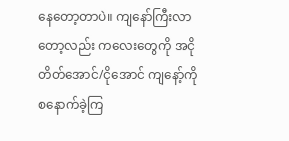နေတော့တာပဲ။ ကျနော်ကြီးလာတော့လည်း ကလေးတွေကို အငိုတိတ်အောင်/ငိုအောင် ကျနော့်ကို စနောက်ခဲ့ကြ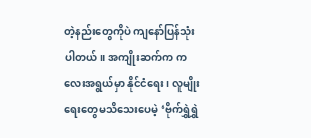တဲ့နည်းတွေကိုပဲ ကျနော်ပြန်သုံးပါတယ်။ အကျိုးဆက်က ကလေးအရွယ်မှာ နိုင်ငံရေး၊ လူမျိုးရေးတွေမသိသေးပေမဲ့ ‘ဗိုက်ရွှဲရွှဲ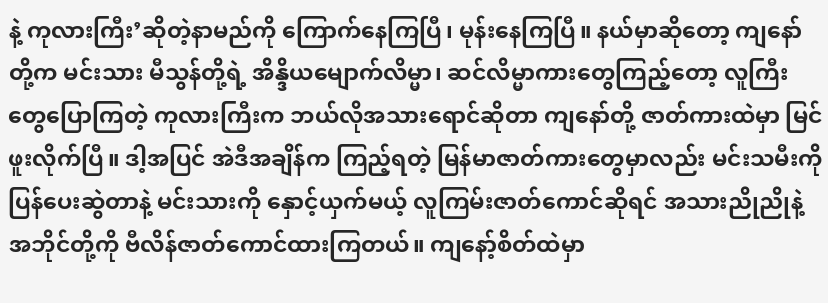နဲ့ ကုလားကြီး’ဆိုတဲ့နာမည်ကို ကြောက်နေကြပြီ၊ မုန်းနေကြပြီ။ နယ်မှာဆိုတော့ ကျနော်တို့က မင်းသား မီသွန်တို့ရဲ့ အိန္ဒိယမျောက်လိမ္မာ၊ ဆင်လိမ္မာကားတွေကြည့်တော့ လူကြီးတွေပြောကြတဲ့ ကုလားကြီးက ဘယ်လိုအသားရောင်ဆိုတာ ကျနော်တို့ ဇာတ်ကားထဲမှာ မြင်ဖူးလိုက်ပြီ။ ဒါ့အပြင် အဲဒီအချိန်က ကြည့်ရတဲ့ မြန်မာဇာတ်ကားတွေမှာလည်း မင်းသမီးကို ပြန်ပေးဆွဲတာနဲ့ မင်းသားကို နှောင့်ယှက်မယ့် လူကြမ်းဇာတ်ကောင်ဆိုရင် အသားညိုညိုနဲ့ အဘိုင်တို့ကို ဗီလိန်ဇာတ်ကောင်ထားကြတယ်။ ကျနော့်စိတ်ထဲမှာ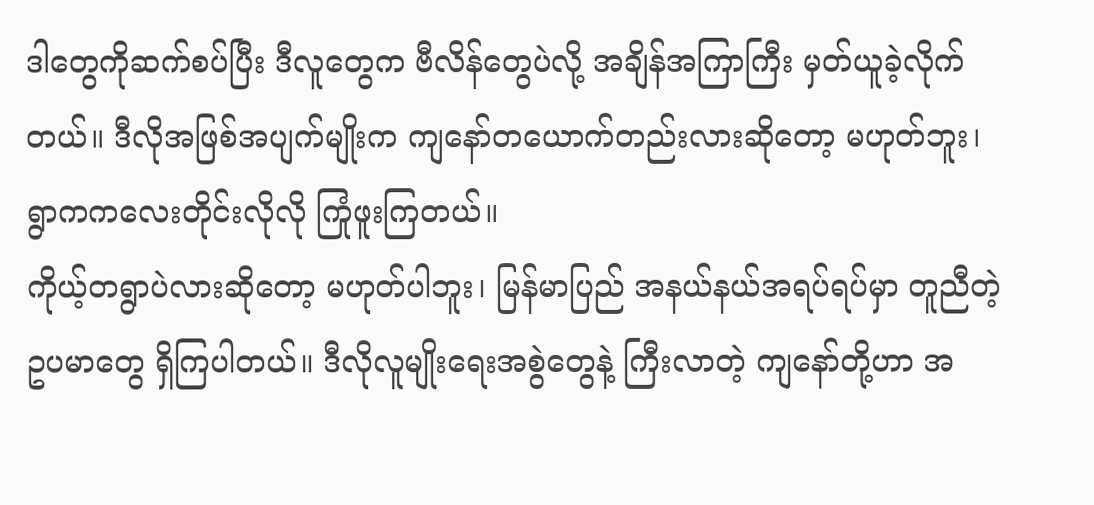ဒါတွေကိုဆက်စပ်ပြီး ဒီလူတွေက ဗီလိန်တွေပဲလို့ အချိန်အကြာကြီး မှတ်ယူခဲ့လိုက်တယ်။ ဒီလိုအဖြစ်အပျက်မျိုးက ကျနော်တယောက်တည်းလားဆိုတော့ မဟုတ်ဘူး၊ ရွာကကလေးတိုင်းလိုလို ကြုံဖူးကြတယ်။
ကိုယ့်တရွာပဲလားဆိုတော့ မဟုတ်ပါဘူး၊ မြန်မာပြည် အနယ်နယ်အရပ်ရပ်မှာ တူညီတဲ့ဥပမာတွေ ရှိကြပါတယ်။ ဒီလိုလူမျိုးရေးအစွဲတွေနဲ့ ကြီးလာတဲ့ ကျနော်တို့ဟာ အ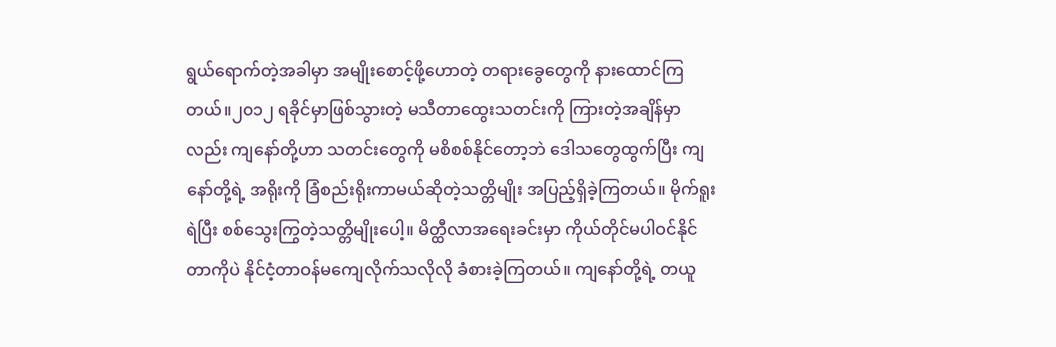ရွယ်ရောက်တဲ့အခါမှာ အမျိုးစောင့်ဖို့ဟောတဲ့ တရားခွေတွေကို နားထောင်ကြတယ်။၂၀၁၂ ရခိုင်မှာဖြစ်သွားတဲ့ မသီတာထွေးသတင်းကို ကြားတဲ့အချိန်မှာလည်း ကျနော်တို့ဟာ သတင်းတွေကို မစိစစ်နိုင်တော့ဘဲ ဒေါသတွေထွက်ပြီး ကျနော်တို့ရဲ့ အရိုးကို ခြံစည်းရိုးကာမယ်ဆိုတဲ့သတ္တိမျိုး အပြည့်ရှိခဲ့ကြတယ်။ မိုက်ရူးရဲပြီး စစ်သွေးကြွတဲ့သတ္တိမျိုးပေါ့။ မိတ္ထီလာအရေးခင်းမှာ ကိုယ်တိုင်မပါဝင်နိုင်တာကိုပဲ နိုင်ငံ့တာဝန်မကျေလိုက်သလိုလို ခံစားခဲ့ကြတယ်။ ကျနော်တို့ရဲ့ တယူ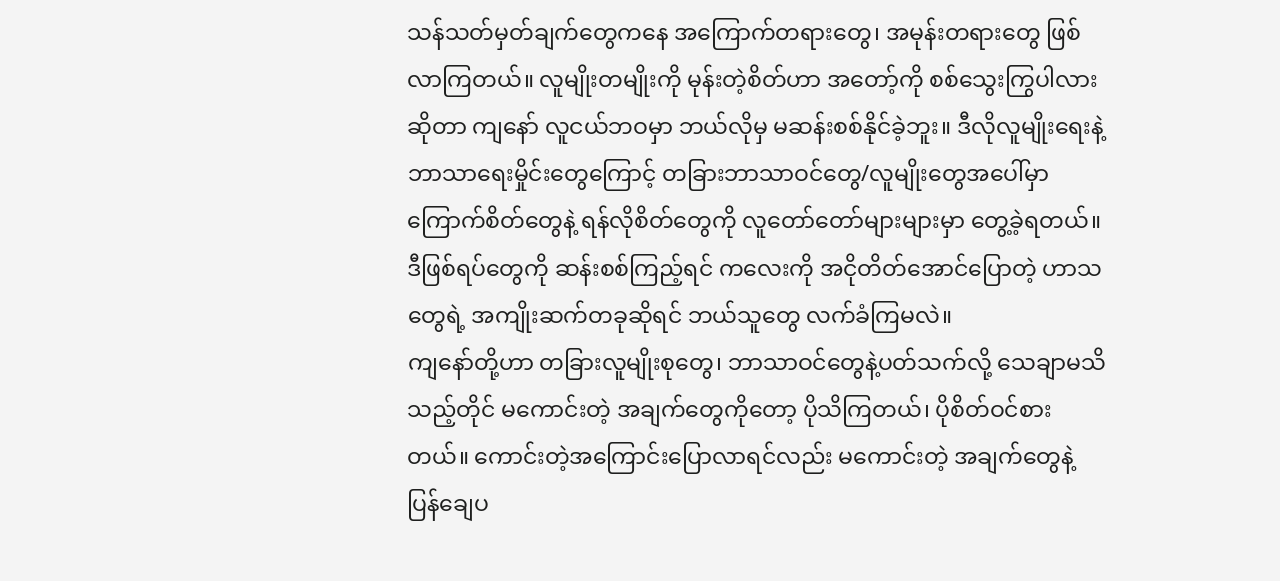သန်သတ်မှတ်ချက်တွေကနေ အကြောက်တရားတွေ၊ အမုန်းတရားတွေ ဖြစ်လာကြတယ်။ လူမျိုးတမျိုးကို မုန်းတဲ့စိတ်ဟာ အတော့်ကို စစ်သွေးကြွပါလားဆိုတာ ကျနော် လူငယ်ဘဝမှာ ဘယ်လိုမှ မဆန်းစစ်နိုင်ခဲ့ဘူး။ ဒီလိုလူမျိုးရေးနဲ့ ဘာသာရေးမှိုင်းတွေကြောင့် တခြားဘာသာဝင်တွေ/လူမျိုးတွေအပေါ်မှာ ကြောက်စိတ်တွေနဲ့ ရန်လိုစိတ်တွေကို လူတော်တော်များများမှာ တွေ့ခဲ့ရတယ်။ ဒီဖြစ်ရပ်တွေကို ဆန်းစစ်ကြည့်ရင် ကလေးကို အငိုတိတ်အောင်ပြောတဲ့ ဟာသတွေရဲ့ အကျိုးဆက်တခုဆိုရင် ဘယ်သူတွေ လက်ခံကြမလဲ။
ကျနော်တို့ဟာ တခြားလူမျိုးစုတွေ၊ ဘာသာဝင်တွေနဲ့ပတ်သက်လို့ သေချာမသိသည့်တိုင် မကောင်းတဲ့ အချက်တွေကိုတော့ ပိုသိကြတယ်၊ ပိုစိတ်ဝင်စားတယ်။ ကောင်းတဲ့အကြောင်းပြောလာရင်လည်း မကောင်းတဲ့ အချက်တွေနဲ့ပြန်ချေပ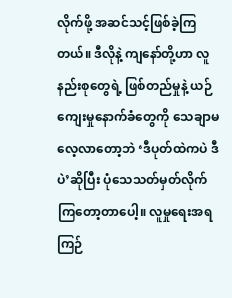လိုက်ဖို့ အဆင်သင့်ဖြစ်ခဲ့ကြတယ်။ ဒီလိုနဲ့ ကျနော်တို့ဟာ လူနည်းစုတွေရဲ့ ဖြစ်တည်မှုနဲ့ ယဉ်ကျေးမှုနောက်ခံတွေကို သေချာမလေ့လာတော့ဘဲ ‘ဒီပုတ်ထဲကပဲ ဒီပဲ’ဆိုပြီး ပုံသေသတ်မှတ်လိုက်ကြတော့တာပေါ့။ လူမှုရေးအရ ကြဉ်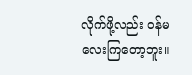လိုက်ဖို့လည်း ဝန်မလေးကြတော့ဘူး။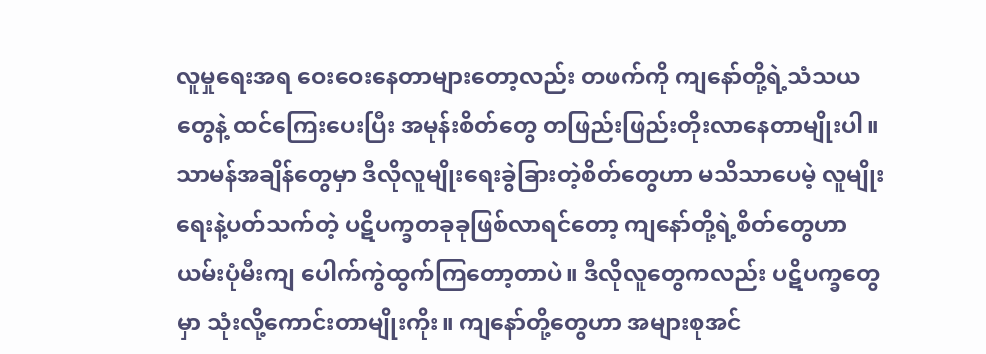လူမှုရေးအရ ဝေးဝေးနေတာများတော့လည်း တဖက်ကို ကျနော်တို့ရဲ့သံသယတွေနဲ့ ထင်ကြေးပေးပြီး အမုန်းစိတ်တွေ တဖြည်းဖြည်းတိုးလာနေတာမျိုးပါ။ သာမန်အချိန်တွေမှာ ဒီလိုလူမျိုးရေးခွဲခြားတဲ့စိတ်တွေဟာ မသိသာပေမဲ့ လူမျိုးရေးနဲ့ပတ်သက်တဲ့ ပဋိပက္ခတခုခုဖြစ်လာရင်တော့ ကျနော်တို့ရဲ့စိတ်တွေဟာ ယမ်းပုံမီးကျ ပေါက်ကွဲထွက်ကြတော့တာပဲ။ ဒီလိုလူတွေကလည်း ပဋိပက္ခတွေမှာ သုံးလို့ကောင်းတာမျိုးကိုး။ ကျနော်တို့တွေဟာ အများစုအင်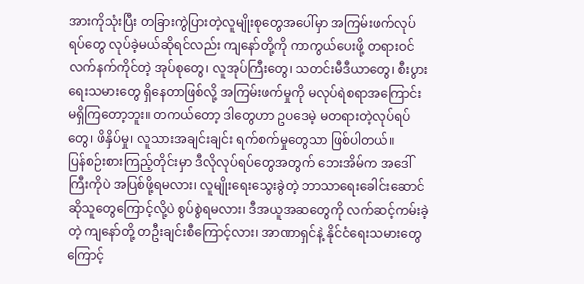အားကိုသုံးပြီး တခြားကွဲပြားတဲ့လူမျိုးစုတွေအပေါ်မှာ အကြမ်းဖက်လုပ်ရပ်တွေ လုပ်ခဲ့မယ်ဆိုရင်လည်း ကျနော်တို့ကို ကာကွယ်ပေးဖို့ တရားဝင်လက်နက်ကိုင်တဲ့ အုပ်စုတွေ၊ လူအုပ်ကြီးတွေ၊ သတင်းမီဒီယာတွေ၊ စီးပွားရေးသမားတွေ ရှိနေတာဖြစ်လို့ အကြမ်းဖက်မှုကို မလုပ်ရဲစရာအကြောင်း မရှိကြတော့ဘူး။ တကယ်တော့ ဒါတွေဟာ ဥပဒေမဲ့ မတရားတဲ့လုပ်ရပ်တွေ၊ ဖိနှိပ်မှု၊ လူသားအချင်းချင်း ရက်စက်မှုတွေသာ ဖြစ်ပါတယ်။
ပြန်စဉ်းစားကြည့်တိုင်းမှာ ဒီလိုလုပ်ရပ်တွေအတွက် ဘေးအိမ်က အဒေါ်ကြီးကိုပဲ အပြစ်ဖို့ရမလား၊ လူမျိုးရေးသွေးခွဲတဲ့ ဘာသာရေးခေါင်းဆောင်ဆိုသူတွေကြောင့်လို့ပဲ စွပ်စွဲရမလား၊ ဒီအယူအဆတွေကို လက်ဆင့်ကမ်းခဲ့တဲ့ ကျနော်တို့ တဦးချင်းစီကြောင့်လား၊ အာဏာရှင်နဲ့ နိုင်ငံရေးသမားတွေကြောင့်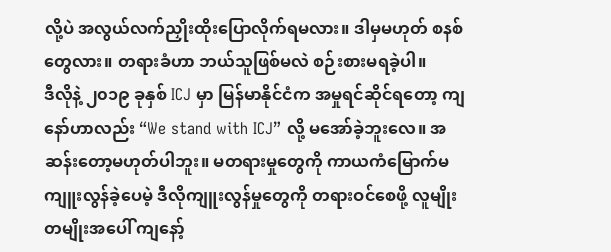လို့ပဲ အလွယ်လက်ညှိုးထိုးပြောလိုက်ရမလား။ ဒါမှမဟုတ် စနစ်တွေလား။ တရားခံဟာ ဘယ်သူဖြစ်မလဲ စဉ်းစားမရခဲ့ပါ။
ဒီလိုနဲ့ ၂၀၁၉ ခုနှစ် ICJ မှာ မြန်မာနိုင်ငံက အမှုရင်ဆိုင်ရတော့ ကျနော်ဟာလည်း “We stand with ICJ” လို့ မအော်ခဲ့ဘူးလေ။ အဆန်းတော့မဟုတ်ပါဘူး။ မတရားမှုတွေကို ကာယကံမြောက်မကျူးလွန်ခဲ့ပေမဲ့ ဒီလိုကျူးလွန်မှုတွေကို တရားဝင်စေဖို့ လူမျိုးတမျိုးအပေါ် ကျနော့်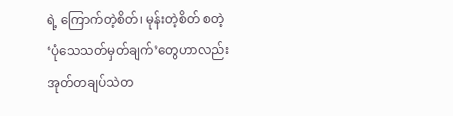ရဲ့ ကြောက်တဲ့စိတ်၊ မုန်းတဲ့စိတ် စတဲ့ ‘ပုံသေသတ်မှတ်ချက်’တွေဟာလည်း အုတ်တချပ်သဲတ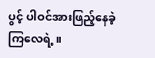ပွင့် ပါဝင်အားဖြည့်နေခဲ့ကြလေရဲ့။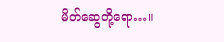မိတ်ဆွေတို့ရော…။